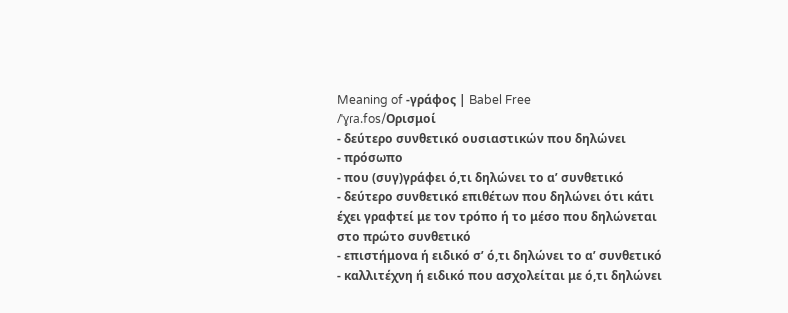Meaning of -γράφος | Babel Free
/ˈɣɾa.fos/Ορισμοί
- δεύτερο συνθετικό ουσιαστικών που δηλώνει
- πρόσωπο
- που (συγ)γράφει ό,τι δηλώνει το α’ συνθετικό
- δεύτερο συνθετικό επιθέτων που δηλώνει ότι κάτι έχει γραφτεί με τον τρόπο ή το μέσο που δηλώνεται στο πρώτο συνθετικό
- επιστήμονα ή ειδικό σ’ ό,τι δηλώνει το α’ συνθετικό
- καλλιτέχνη ή ειδικό που ασχολείται με ό,τι δηλώνει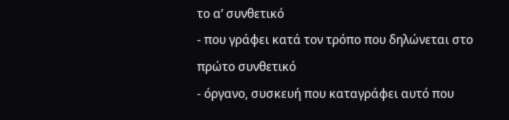το α’ συνθετικό
- που γράφει κατά τον τρόπο που δηλώνεται στο πρώτο συνθετικό
- όργανο, συσκευή που καταγράφει αυτό που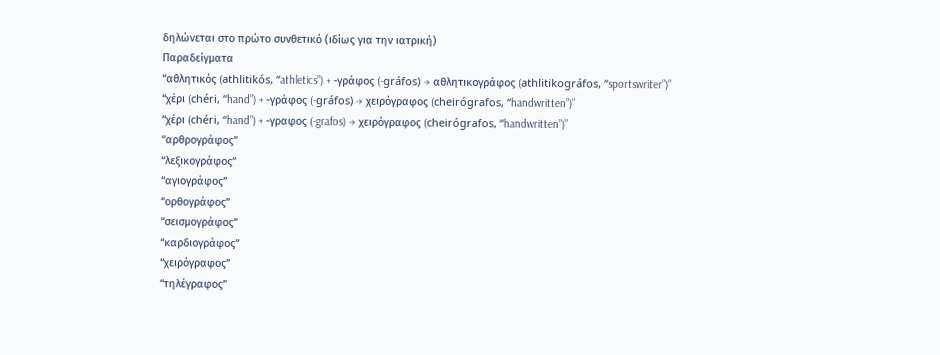δηλώνεται στο πρώτο συνθετικό (ιδίως για την ιατρική)
Παραδείγματα
“αθλητικός (athlitikós, “athletics”) + -γράφος (-gráfos) → αθλητικογράφος (athlitikográfos, “sportswriter”)”
“χέρι (chéri, “hand”) + -γράφος (-gráfos) → χειρόγραφος (cheirógrafos, “handwritten”)”
“χέρι (chéri, “hand”) + -γραφος (-grafos) → χειρόγραφος (cheirógrafos, “handwritten”)”
“αρθρογράφος”
“λεξικογράφος”
“αγιογράφος”
“ορθογράφος”
“σεισμογράφος”
“καρδιογράφος”
“χειρόγραφος”
“τηλέγραφος”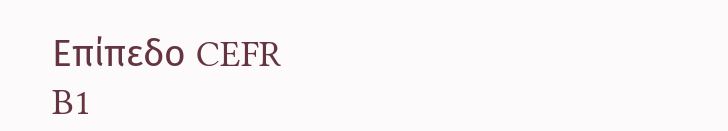Επίπεδο CEFR
B1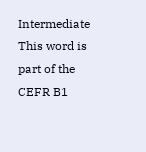Intermediate
This word is part of the CEFR B1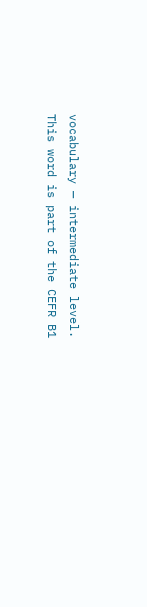vocabulary — intermediate level.
This word is part of the CEFR B1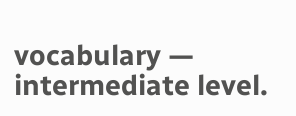vocabulary — intermediate level.